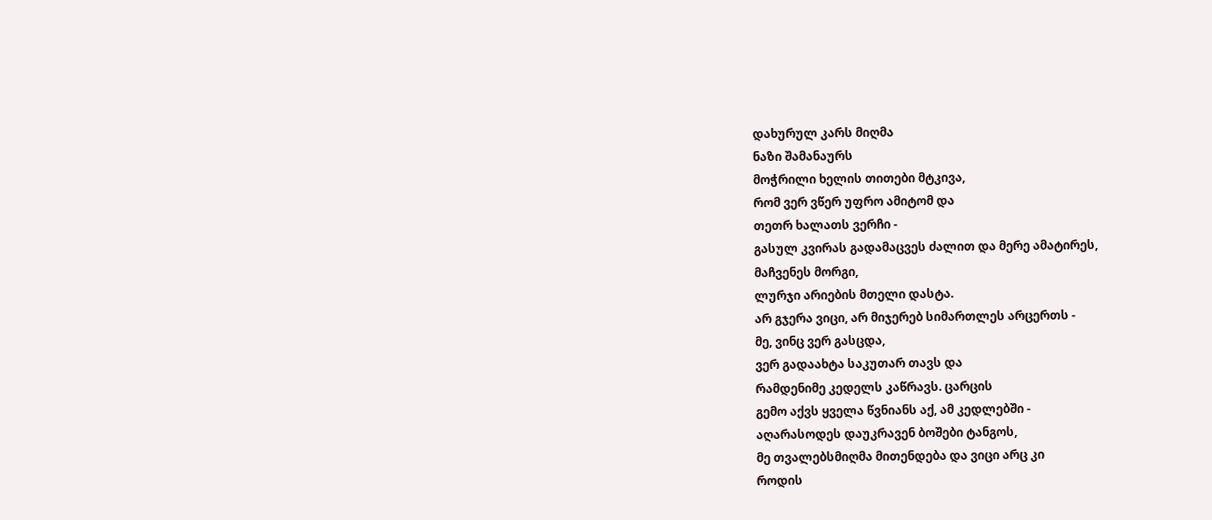დახურულ კარს მიღმა
ნაზი შამანაურს
მოჭრილი ხელის თითები მტკივა,
რომ ვერ ვწერ უფრო ამიტომ და
თეთრ ხალათს ვერჩი -
გასულ კვირას გადამაცვეს ძალით და მერე ამატირეს,
მაჩვენეს მორგი,
ლურჯი არიების მთელი დასტა.
არ გჯერა ვიცი, არ მიჯერებ სიმართლეს არცერთს -
მე, ვინც ვერ გასცდა,
ვერ გადაახტა საკუთარ თავს და
რამდენიმე კედელს კაწრავს. ცარცის
გემო აქვს ყველა წვნიანს აქ, ამ კედლებში -
აღარასოდეს დაუკრავენ ბოშები ტანგოს,
მე თვალებსმიღმა მითენდება და ვიცი არც კი
როდის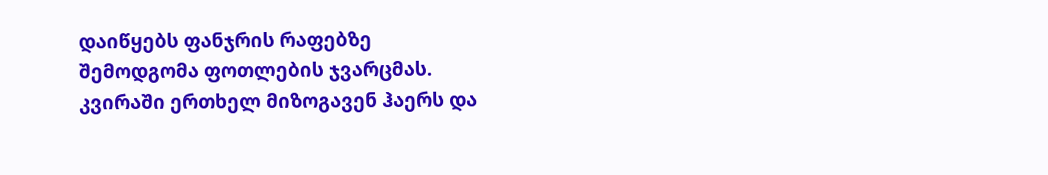დაიწყებს ფანჯრის რაფებზე
შემოდგომა ფოთლების ჯვარცმას.
კვირაში ერთხელ მიზოგავენ ჰაერს და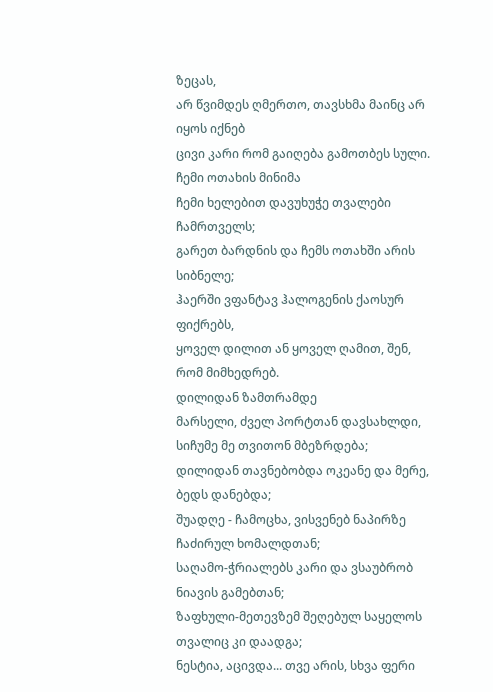ზეცას,
არ წვიმდეს ღმერთო, თავსხმა მაინც არ იყოს იქნებ
ცივი კარი რომ გაიღება გამოთბეს სული.
ჩემი ოთახის მინიმა
ჩემი ხელებით დავუხუჭე თვალები ჩამრთველს;
გარეთ ბარდნის და ჩემს ოთახში არის სიბნელე;
ჰაერში ვფანტავ ჰალოგენის ქაოსურ ფიქრებს,
ყოველ დილით ან ყოველ ღამით, შენ, რომ მიმხედრებ.
დილიდან ზამთრამდე
მარსელი, ძველ პორტთან დავსახლდი, სიჩუმე მე თვითონ მბეზრდება;
დილიდან თავნებობდა ოკეანე და მერე, ბედს დანებდა;
შუადღე - ჩამოცხა, ვისვენებ ნაპირზე ჩაძირულ ხომალდთან;
საღამო-ჭრიალებს კარი და ვსაუბრობ ნიავის გამებთან;
ზაფხული-მეთევზემ შეღებულ საყელოს თვალიც კი დაადგა;
ნესტია, აცივდა... თვე არის, სხვა ფერი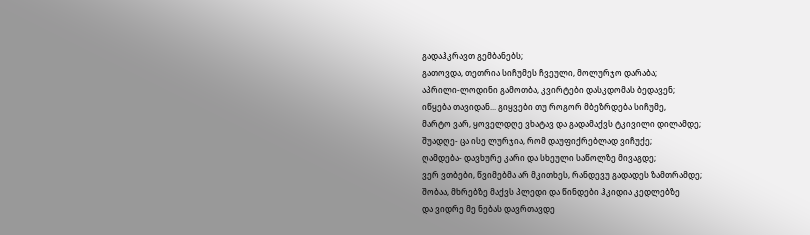გადაჰკრავთ გემბანებს;
გათოვდა, თეთრია სიჩუმეს ჩვეული, მოლურჯო დარაბა;
აპრილი-ლოდინი გამოთბა, კვირტები დასკდომას ბედავენ;
იწყება თავიდან... გიყვები თუ როგორ მბეზრდება სიჩუმე,
მარტო ვარ, ყოველდღე ვხატავ და გადამაქვს ტკივილი დილამდე;
შუადღე- ცა ისე ლურჯია, რომ დაუფიქრებლად ვიჩუქე;
ღამდება- დავხურე კარი და სხეული საწოლზე მივაგდე;
ვერ ვთბები, წვიმებმა არ მკითხეს, რანდევუ გადადეს ზამთრამდე;
შობაა, მხრებზე მაქვს პლედი და წინდები ჰკიდია კედლებზე
და ვიდრე მე ნებას დავრთავდე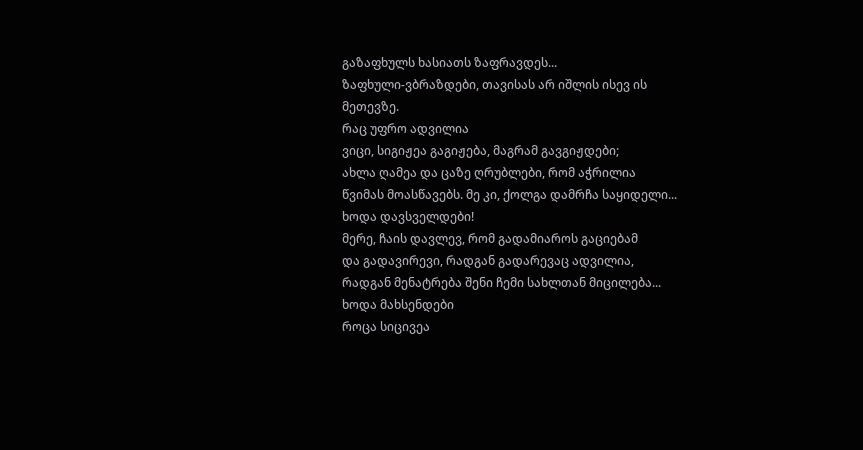გაზაფხულს ხასიათს ზაფრავდეს...
ზაფხული-ვბრაზდები, თავისას არ იშლის ისევ ის მეთევზე.
რაც უფრო ადვილია
ვიცი, სიგიჟეა გაგიჟება, მაგრამ გავგიჟდები;
ახლა ღამეა და ცაზე ღრუბლები, რომ აჭრილია
წვიმას მოასწავებს. მე კი, ქოლგა დამრჩა საყიდელი...
ხოდა დავსველდები!
მერე, ჩაის დავლევ, რომ გადამიაროს გაციებამ
და გადავირევი, რადგან გადარევაც ადვილია,
რადგან მენატრება შენი ჩემი სახლთან მიცილება...
ხოდა მახსენდები
როცა სიცივეა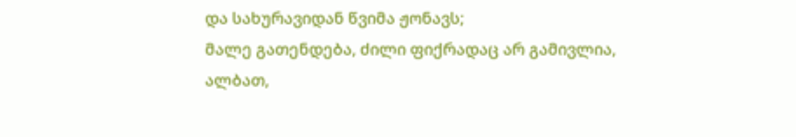და სახურავიდან წვიმა ჟონავს;
მალე გათენდება, ძილი ფიქრადაც არ გამივლია,
ალბათ,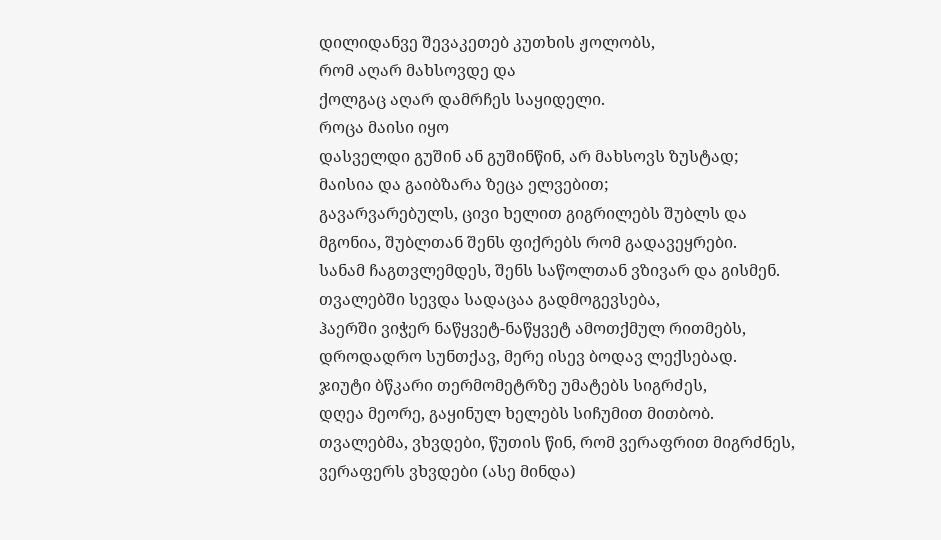დილიდანვე შევაკეთებ კუთხის ჟოლობს,
რომ აღარ მახსოვდე და
ქოლგაც აღარ დამრჩეს საყიდელი.
როცა მაისი იყო
დასველდი გუშინ ან გუშინწინ, არ მახსოვს ზუსტად;
მაისია და გაიბზარა ზეცა ელვებით;
გავარვარებულს, ცივი ხელით გიგრილებს შუბლს და
მგონია, შუბლთან შენს ფიქრებს რომ გადავეყრები.
სანამ ჩაგთვლემდეს, შენს საწოლთან ვზივარ და გისმენ.
თვალებში სევდა სადაცაა გადმოგევსება,
ჰაერში ვიჭერ ნაწყვეტ-ნაწყვეტ ამოთქმულ რითმებს,
დროდადრო სუნთქავ, მერე ისევ ბოდავ ლექსებად.
ჯიუტი ბწკარი თერმომეტრზე უმატებს სიგრძეს,
დღეა მეორე, გაყინულ ხელებს სიჩუმით მითბობ.
თვალებმა, ვხვდები, წუთის წინ, რომ ვერაფრით მიგრძნეს,
ვერაფერს ვხვდები (ასე მინდა)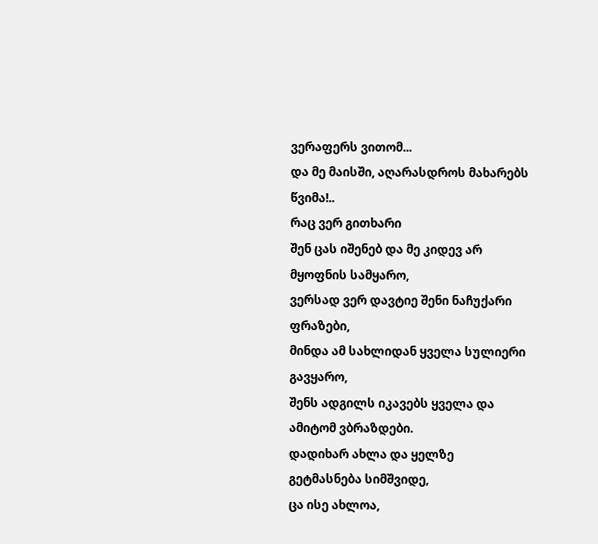ვერაფერს ვითომ...
და მე მაისში, აღარასდროს მახარებს წვიმა!..
რაც ვერ გითხარი
შენ ცას იშენებ და მე კიდევ არ მყოფნის სამყარო,
ვერსად ვერ დავტიე შენი ნაჩუქარი ფრაზები,
მინდა ამ სახლიდან ყველა სულიერი გავყარო,
შენს ადგილს იკავებს ყველა და ამიტომ ვბრაზდები.
დადიხარ ახლა და ყელზე გეტმასნება სიმშვიდე,
ცა ისე ახლოა,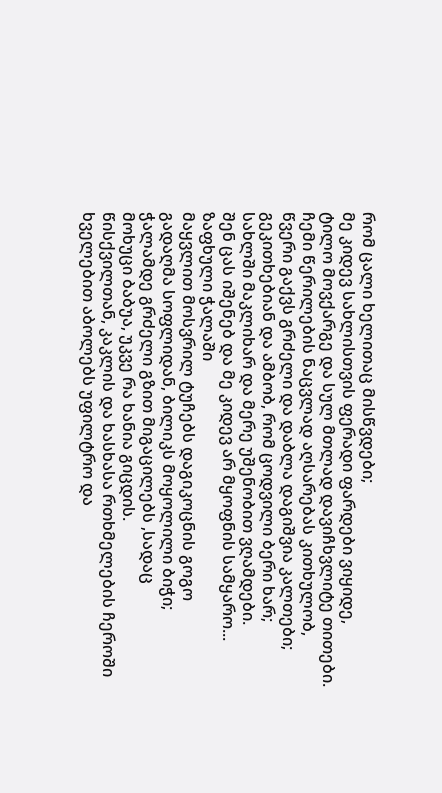რომ ცალი ხელითაც მისწვდები;
მე კიდევ სახლისთვის ფერადი ფარდები ვიყიდე,
ტილო მოვქარგე და სულ მთლად დავიჩხვლიტე თითები.
ჩემი წერილების ნაცვლად აღსარებას კითხულობ,
წვერი გაქვს გრძელი და დაბლა დაგიშვია კალთები;
გეკითხებიან და ამბობ, რომ ცოდვილი ბერი ხარ;
სახლში მაკლიხარ და მერე უშენობით ვღამდები.
შენ ცას იშენებ და მე კიდევ არ მყოფნის სამყარო...
ზაფხული ჭალაში
მაყვლით მოსვრილ ტუჩებს დაგიკოცნის გოგო
გადაღმა სოფლიდან, ბილიკს მოყოლილი ბიჭი;
ჭალამდე გრძელი გზით მიგაცილებს ,სადაც
მოხუცი ბაბუა, უკვე რა ხანია გიცდის.
წისქვილთან, კაკლის და ხასხასა რთხმელების ჩეროში
ხველებით აბოლებს უფილტრო და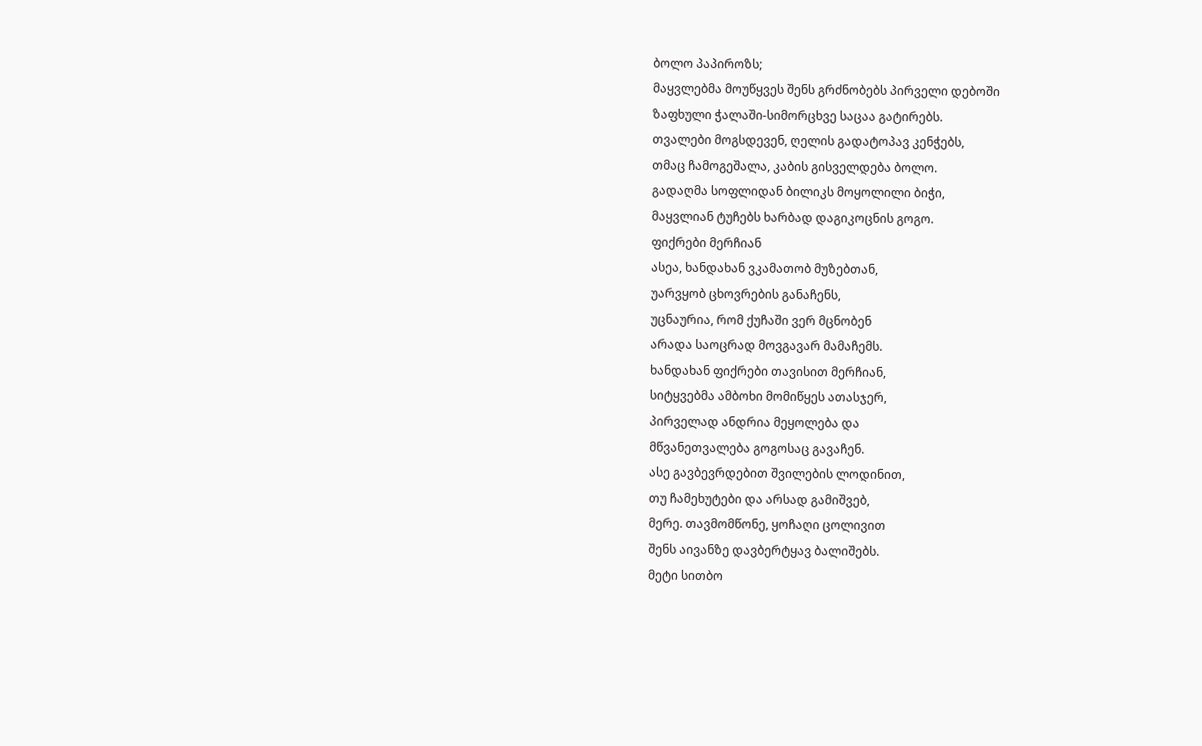ბოლო პაპიროზს;
მაყვლებმა მოუწყვეს შენს გრძნობებს პირველი დებოში
ზაფხული ჭალაში-სიმორცხვე საცაა გატირებს.
თვალები მოგსდევენ, ღელის გადატოპავ კენჭებს,
თმაც ჩამოგეშალა, კაბის გისველდება ბოლო.
გადაღმა სოფლიდან ბილიკს მოყოლილი ბიჭი,
მაყვლიან ტუჩებს ხარბად დაგიკოცნის გოგო.
ფიქრები მერჩიან
ასეა, ხანდახან ვკამათობ მუზებთან,
უარვყობ ცხოვრების განაჩენს,
უცნაურია, რომ ქუჩაში ვერ მცნობენ
არადა საოცრად მოვგავარ მამაჩემს.
ხანდახან ფიქრები თავისით მერჩიან,
სიტყვებმა ამბოხი მომიწყეს ათასჯერ,
პირველად ანდრია მეყოლება და
მწვანეთვალება გოგოსაც გავაჩენ.
ასე გავბევრდებით შვილების ლოდინით,
თუ ჩამეხუტები და არსად გამიშვებ,
მერე. თავმომწონე, ყოჩაღი ცოლივით
შენს აივანზე დავბერტყავ ბალიშებს.
მეტი სითბო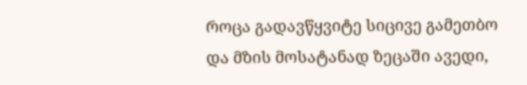როცა გადავწყვიტე სიცივე გამეთბო
და მზის მოსატანად ზეცაში ავედი,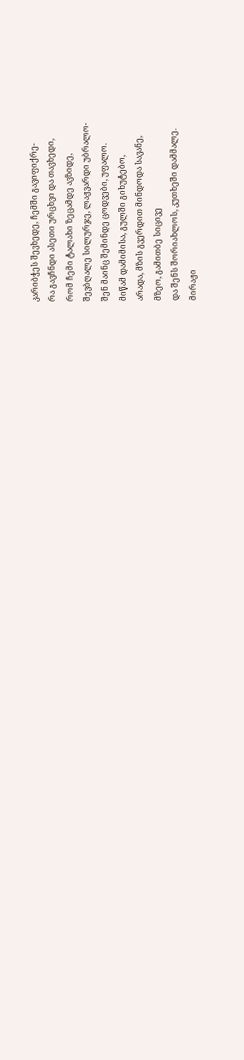კარიბჭეს შევხედე, ჩემში გავიფიქრე-
რა გავჩნდი ასეთი ურცხვი და თავხედი,
რომ ჩემი ტალახი ზეცამდე ავზიდე,
შევბღალე სილურჯე, ლაჟვარდი უბრალო-
შენ მაინც შემინდე ცოდვები, უფალო.
მიწამ დამიმისა, გულში გიხუტებო,
არადა, მზის გვერდით მინდოდა სავანე,
მზეო, გამითბე სიცივე
და შენს შორიახლოს, კუთხეში დამმალე.
მირაჟი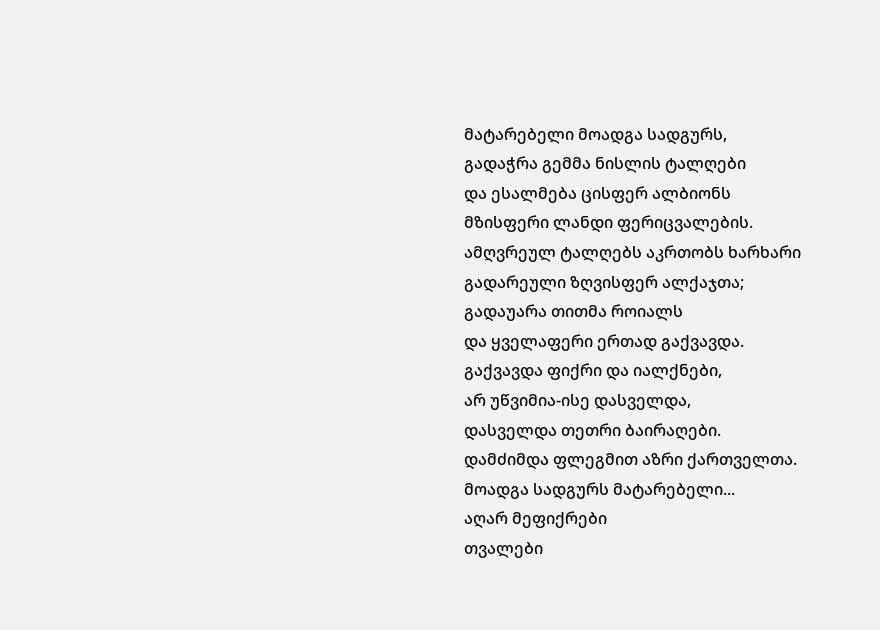მატარებელი მოადგა სადგურს,
გადაჭრა გემმა ნისლის ტალღები
და ესალმება ცისფერ ალბიონს
მზისფერი ლანდი ფერიცვალების.
ამღვრეულ ტალღებს აკრთობს ხარხარი
გადარეული ზღვისფერ ალქაჯთა;
გადაუარა თითმა როიალს
და ყველაფერი ერთად გაქვავდა.
გაქვავდა ფიქრი და იალქნები,
არ უწვიმია-ისე დასველდა,
დასველდა თეთრი ბაირაღები.
დამძიმდა ფლეგმით აზრი ქართველთა.
მოადგა სადგურს მატარებელი...
აღარ მეფიქრები
თვალები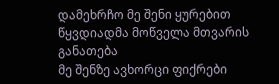დამეხრჩო მე შენი ყურებით
წყვდიადმა მოწველა მთვარის განათება
მე შენზე ავხორცი ფიქრები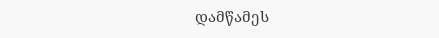დამწამეს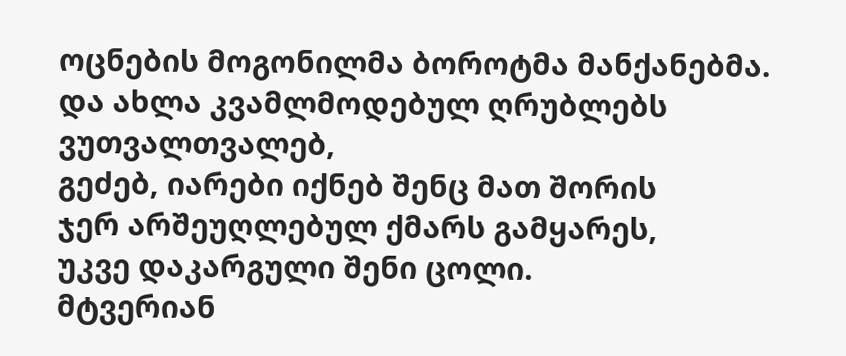ოცნების მოგონილმა ბოროტმა მანქანებმა.
და ახლა კვამლმოდებულ ღრუბლებს ვუთვალთვალებ,
გეძებ, იარები იქნებ შენც მათ შორის
ჯერ არშეუღლებულ ქმარს გამყარეს,
უკვე დაკარგული შენი ცოლი.
მტვერიან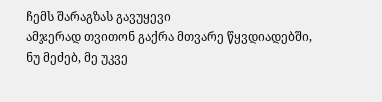ჩემს შარაგზას გავუყევი
ამჯერად თვითონ გაქრა მთვარე წყვდიადებში,
ნუ მეძებ, მე უკვე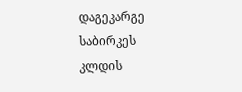დაგეკარგე
საბირკეს კლდის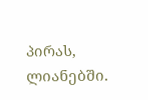პირას, ლიანებში.